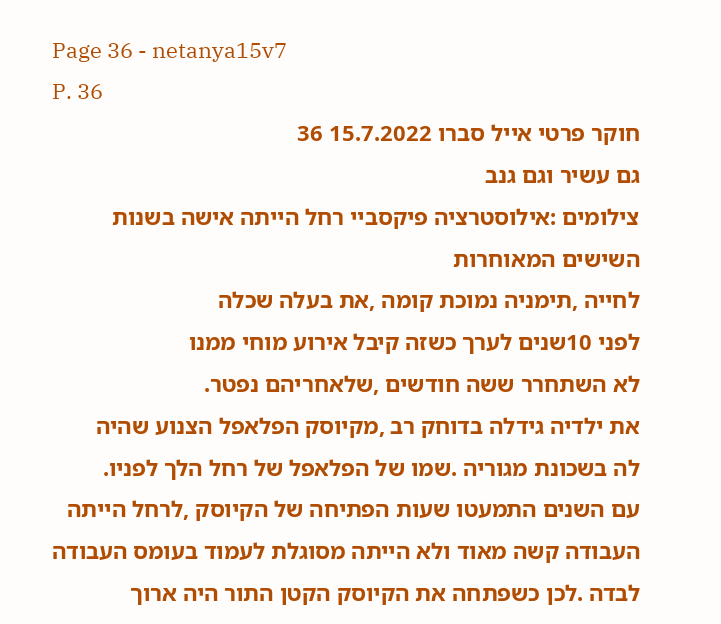Page 36 - netanya15v7
P. 36
חוקר פרטי אייל סברו 15.7.2022 36
גם עשיר וגם גנב
צילומים :אילוסטרציה פיקסביי רחל הייתה אישה בשנות השישים המאוחרות
לחייה ,תימניה נמוכת קומה ,את בעלה שכלה
לפני 10שנים לערך כשזה קיבל אירוע מוחי ממנו
לא השתחרר ששה חודשים ,שלאחריהם נפטר.
את ילדיה גידלה בדוחק רב ,מקיוסק הפלאפל הצנוע שהיה
לה בשכונת מגוריה .שמו של הפלאפל של רחל הלך לפניו.
עם השנים התמעטו שעות הפתיחה של הקיוסק ,לרחל הייתה
העבודה קשה מאוד ולא הייתה מסוגלת לעמוד בעומס העבודה
לבדה .לכן כשפתחה את הקיוסק הקטן התור היה ארוך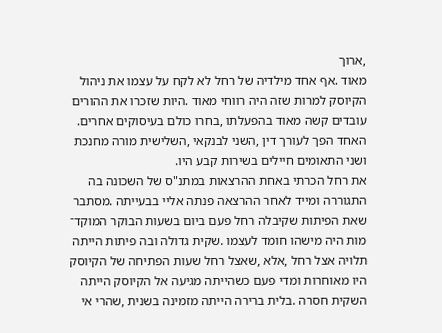,ארוך
מאוד .אף אחד מילדיה של רחל לא לקח על עצמו את ניהול
הקיוסק למרות שזה היה רווחי מאוד .היות שזכרו את ההורים
עובדים קשה מאוד בהפעלתו ,בחרו כולם בעיסוקים אחרים.
האחד הפך לעורך דין ,השני לבנקאי ,השלישית מורה מחנכת
ושני התאומים חיילים בשירות קבע היו.
את רחל הכרתי באחת ההרצאות במתנ"ס של השכונה בה
התגוררה ומייד לאחר ההרצאה פנתה אליי בבעייתה .מסתבר
שאת הפיתות שקיבלה רחל פעם ביום בשעות הבוקר המוקד־
מות היה מישהו חומד לעצמו .שקית גדולה ובה פיתות הייתה
תלויה אצל רחל ,אלא ,שאצל רחל שעות הפתיחה של הקיוסק
היו מאוחרות ומדי פעם כשהייתה מגיעה אל הקיוסק הייתה
השקית חסרה .בלית ברירה הייתה מזמינה בשנית ,שהרי אי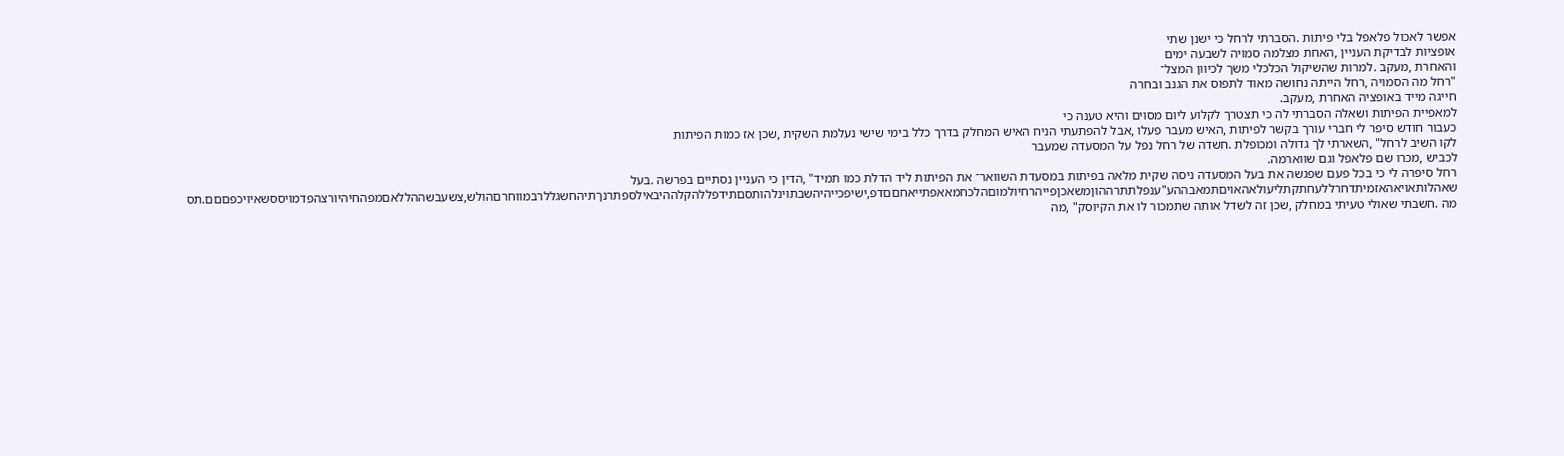אפשר לאכול פלאפל בלי פיתות .הסברתי לרחל כי ישנן שתי
אופציות לבדיקת העניין ,האחת מצלמה סמויה לשבעה ימים
והאחרת ,מעקב .למרות שהשיקול הכלכלי משך לכיוון המצל־
"רחל מה הסמויה ,רחל הייתה נחושה מאוד לתפוס את הגנב ובחרה
חייגה מייד באופציה האחרת ,מעקב.
למאפיית הפיתות ושאלה הסברתי לה כי תצטרך לקלוע ליום מסוים והיא טענה כי
כעבור חודש סיפר לי חברי עורך בקשר לפיתות ,האיש מעבר פעלו ,אבל להפתעתי הניח האיש המחלק בדרך כלל בימי שישי נעלמת השקית ,שכן אז כמות הפיתות
לקו השיב לרחל" ,השארתי לך גדולה ומכופלת .חשדה של רחל נפל על המסעדה שמעבר
לכביש ,מכרו שם פלאפל וגם שווארמה.
רחל סיפרה לי כי בכל פעם שפגשה את בעל המסעדה ניסה שקית מלאה בפיתות במסעדת השוואר־ את הפיתות ליד הדלת כמו תמיד" ,הדין כי העניין נסתיים בפרשה .בעל
שאהלותאויאהאזמיתדחרללעחתקתליעולאהאויםתמאבההע"ענפלתתרההוןמשאכןפייהרחיולמוםהלכחמאאפתייאחםםדפ,ישיפכייהיהשבתוינלהותסםתידפללהקלההיבאילספתרנךתיהחשגללרבמווחרםהולש,צשעבשההללאםמפהחיהיורצהפדמויססשאיויכפםםם.תס מה .חשבתי שאולי טעיתי במחלק ,שכן זה לשדל אותה שתמכור לו את הקיוסק" ,מה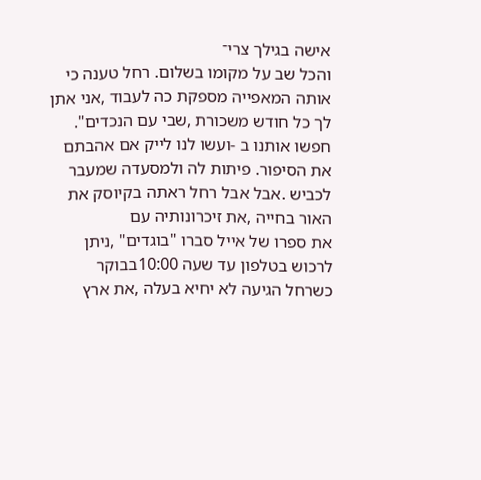אישה בגילך צרי־
והכל שב על מקומו בשלום. רחל טענה כי אותה המאפייה מספקת כה לעבוד ,אני אתן לך כל חודש משכורת ,שבי עם הנכדים".
חפשו אותנו ב -ועשו לנו לייק אם אהבתם את הסיפור. פיתות לה ולמסעדה שמעבר לכביש .אבל אבל רחל ראתה בקיוסק את האור בחייה ,את זיכרונותיה עם
את ספרו של אייל סברו "בוגדים" ,ניתן לרכוש בטלפון עד שעה 10:00בבוקר כשרחל הגיעה לא יחיא בעלה ,את ארץ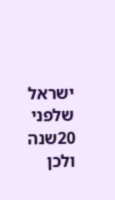ישראל שלפני 20שנה ולכן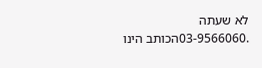לא שעתה
.03-9566060הכותב הינו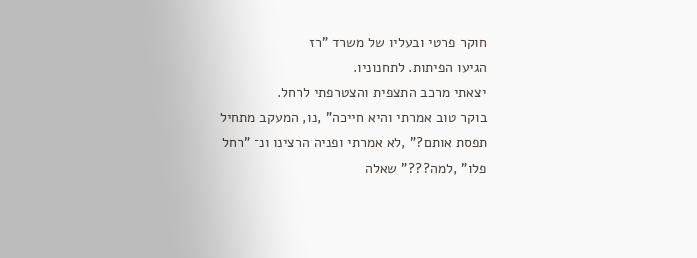חוקר פרטי ובעליו של משרד "רז
הגיעו הפיתות. לתחנוניו.
יצאתי מרכב התצפית והצטרפתי לרחל.
בוקר טוב אמרתי והיא חייכה" ,נו, המעקב מתחיל
תפסת אותם?" ,לא אמרתי ופניה הרצינו ונ־ "רחל
פלו" ,למה???" שאלה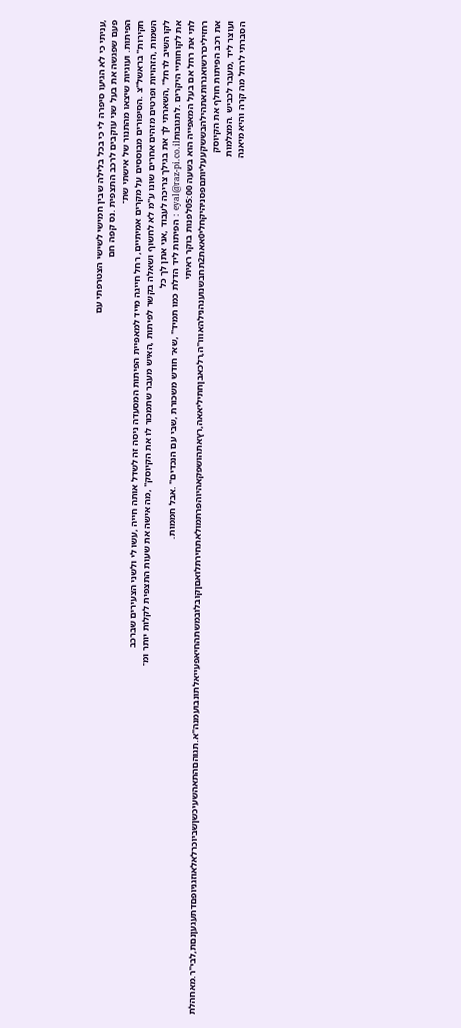,עניתי כי לא הגיעו סיפרה לי כי בכל בלילה שבין חמישי לשישי הצטרפתי עם
פעם שפגשה את בעל שני עוקבים לרכב התצפית .נס קפה חם
הפיתות. ועוגיות שיצאו מהתנור של אישתי שת־
חקירות" בראשל"צ .הסיפורים מבוססים על מקרים אמיתיים, רחל חייגה מייד למאפיית הפיתות המסעדה ניסה זה לשדל אותה חייה ,עשו לי ולשני הצעירים שברכב
השמות ,הזהויות ופרטים מזהים אחרים שונו ע"מ לא לחשוף ושאלה בקשר לפיתות ,האיש מעבר שתמכור לו את הקיוסק" ,מה אישה את שעות התצפית לקלות יותר ומ־
לקו השיב לרחל" ,השארתי לך את בגילך צריכה לעבוד ,אני אתן לך כל
את לקוחותיי היקרים .לתגובותeyal@raz-pi.co.il : הפיתות ליד הדלת כמו תמיד" ,שא־ חודש משכורת ,שבי עם הנכדים" .אבל חממות.
לתי את רחל אם בעל המאפייה הוא בשעה 05:00לפנות בוקר ראיתי
רחזיליכררשואנרותאתהילהבששקעעליותםפסניהיקחלי0אאת2תחבשנוענהנילהאווו"ה,רלכאבןחתיליאאה,רץאתהושפקאהיוהפרתמולאתחירתלואםןקובלובמשתהחיאפעייאלתונבועמנה"א.תגוהםהתאהשעיכשןשביוכרלאלאוזגניופםדתעגעןנםת,לבי"ר.מאחהלת את רכב הפיתות חולף את הקיוסק
ועוצר ליד ,מעבר לכביש .המצלמות
הסברתי לרחל מה קרה והיא מיאנה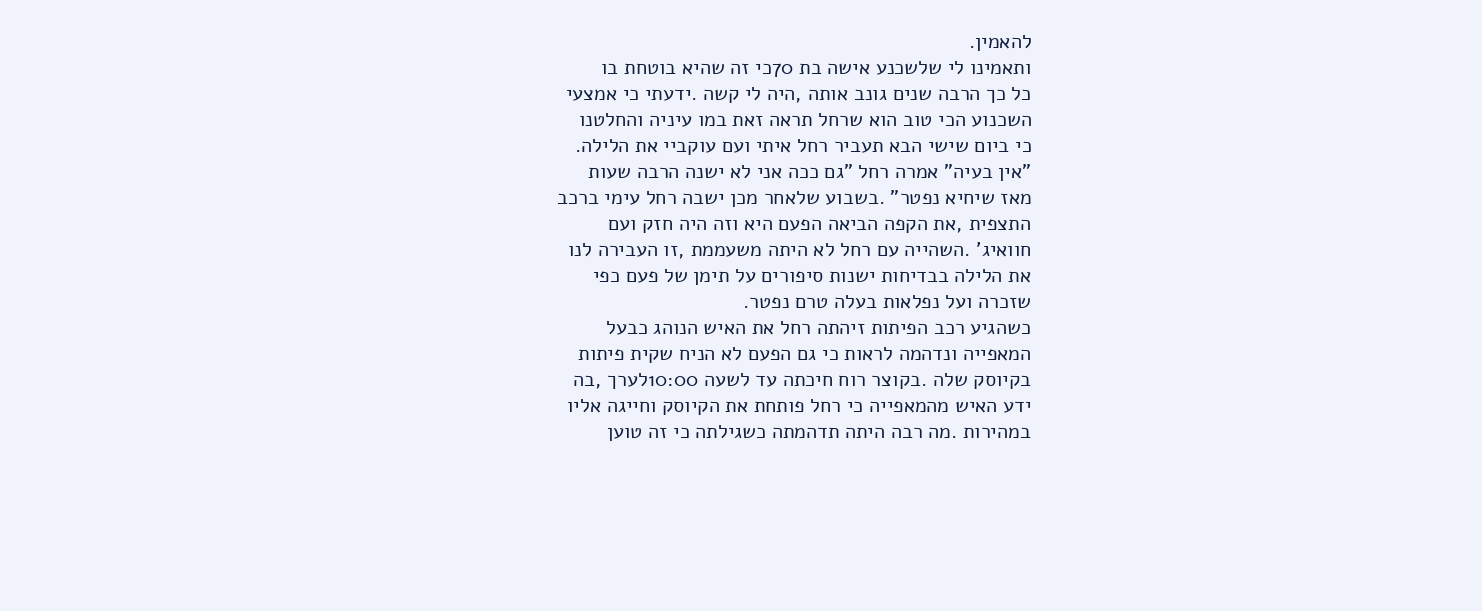להאמין.
ותאמינו לי שלשכנע אישה בת 70כי זה שהיא בוטחת בו
כל כך הרבה שנים גונב אותה ,היה לי קשה .ידעתי כי אמצעי
השכנוע הכי טוב הוא שרחל תראה זאת במו עיניה והחלטנו
כי ביום שישי הבא תעביר רחל איתי ועם עוקביי את הלילה.
"אין בעיה" אמרה רחל "גם ככה אני לא ישנה הרבה שעות
מאז שיחיא נפטר" .בשבוע שלאחר מכן ישבה רחל עימי ברכב
התצפית ,את הקפה הביאה הפעם היא וזה היה חזק ועם
חוואיג' .השהייה עם רחל לא היתה משעממת ,זו העבירה לנו
את הלילה בבדיחות ישנות סיפורים על תימן של פעם כפי
שזכרה ועל נפלאות בעלה טרם נפטר.
כשהגיע רכב הפיתות זיהתה רחל את האיש הנוהג כבעל
המאפייה ונדהמה לראות כי גם הפעם לא הניח שקית פיתות
בקיוסק שלה .בקוצר רוח חיכתה עד לשעה 10:00לערך ,בה
ידע האיש מהמאפייה כי רחל פותחת את הקיוסק וחייגה אליו
במהירות .מה רבה היתה תדהמתה כשגילתה כי זה טוען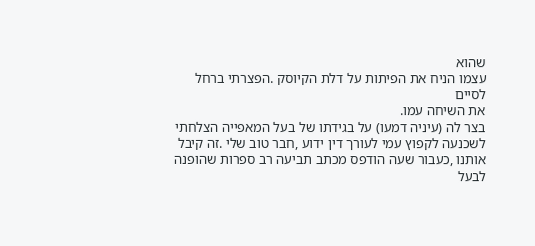שהוא
עצמו הניח את הפיתות על דלת הקיוסק .הפצרתי ברחל לסיים
את השיחה עמו.
בצר לה (עיניה דמעו) על בגידתו של בעל המאפייה הצלחתי
לשכנעה לקפוץ עמי לעורך דין ידוע ,חבר טוב שלי .זה קיבל
אותנו ,כעבור שעה הודפס מכתב תביעה רב ספרות שהופנה
לבעל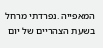המאפייה .נפרדתי מרחל בשעת הצהריים של יום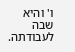ו' והיא
שבה לעבודתה.